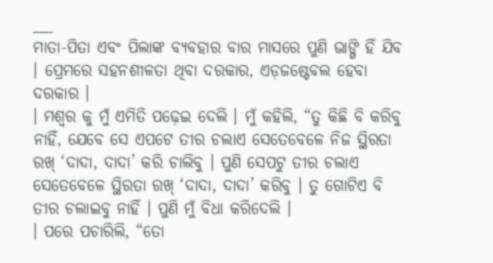___
ମାତା-ପିତା ଏବଂ ପିଲାଙ୍କ ବ୍ୟବହାର ବାର ମାସରେ ପୁଣି ଭାଙ୍ଗି ହିଁ ଯିବ । ପ୍ରେମରେ ସହନଶୀଳତା ଥିବା ଦରକାର, ଏଡ଼ଜଷ୍ଟେବଲ ହେବା ଦରକାର ।
। ମଶ୍ବର କୁ ମୁଁ ଏମିତି ପଢ଼େଇ ଦେଲି । ମୁଁ କହିଲି, “ତୁ କିଛି ବି କରିବୁ ନାହିଁ, ଯେବେ ସେ ଏପଟେ ତୀର ଚଲାଏ ସେତେବେଳେ ନିଜ ସ୍ଥିରତା ରଖ୍ ‘ଦାଦା, ଦାଦା’ କରି ଚାଲିବୁ । ପୁଣି ସେପଟୁ ତୀର ଚଲାଏ ସେତେବେଳେ ସ୍ଥିରତା ରଖ୍ ‘ଦାଦା, ଦାଦା’ କରିବୁ । ତୁ ଗୋଟିଏ ବି ତୀର ଚଲାଇବୁ ନାହିଁ । ପୁଣି ମୁଁ ବିଧା କରିଦେଲି ।
। ପରେ ପଚାରିଲି, “ତୋ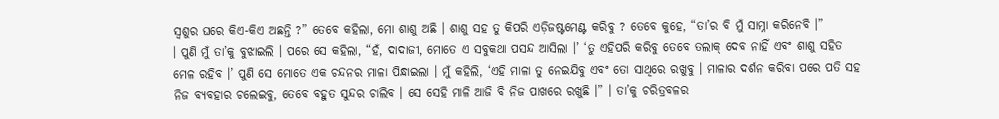ସ୍ଵଶୁର ଘରେ କିଏ-କିଏ ଅଛନ୍ତି ?” ତେବେ କହିଲା, ମୋ ଶାଶୁ ଅଛି । ଶାଶୁ ସହ ତୁ କିପରି ଏଡ଼ିଜଷ୍ଟମେଣ୍ଟ କରିବୁ ? ତେବେ କୁହେ, “ତା’ର ବି ମୁଁ ସାମ୍ନା କରିନେବି ।”
। ପୁଣି ମୁଁ ତା’କୁ ବୁଝାଇଲି । ପରେ ସେ କହିଲା, “ହଁ, ଦାଦାଜୀ, ମୋତେ ଏ ସବୁକଥା ପସନ୍ଦ ଆସିଲା ।’ ‘ତୁ ଏହିପରି କରିବୁ ତେବେ ତଲାକ୍ ଦେବ ନାହିଁ ଏବଂ ଶାଶୁ ସହିତ ମେଳ ରହିବ ।’ ପୁଣି ସେ ମୋତେ ଏକ ଚନ୍ଦନର ମାଳା ପିନ୍ଧାଇଲା । ମୁଁ କହିଲି, ‘ଏହି ମାଳା ତୁ ନେଇଯିବୁ ଏବଂ ତୋ ସାଥିରେ ରଖୁବୁ । ମାଳାର ଦର୍ଶନ କରିବା ପରେ ପତି ସହ ନିଜ ବ୍ୟବହାର ଚଲେଇବୁ, ତେବେ ବହୁତ ସୁନ୍ଦର ଚାଲିବ । ସେ ସେହି ମାଳି ଆଜି ବି ନିଜ ପାଖରେ ରଖୁଛି ।” । ତା’କୁ ଚରିତ୍ରବଳର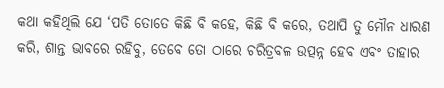କଥା କହିଥିଲି ଯେ ‘ପତି ତୋତେ କିଛି ବି କହେ, କିଛି ବି କରେ, ତଥାପି ତୁ ମୌନ ଧାରଣ କରି, ଶାନ୍ତ ଭାବରେ ରହିବୁ, ତେବେ ତୋ ଠାରେ ଚରିତ୍ରବଳ ଉତ୍ପନ୍ନ ହେବ ଏବଂ ତାହାର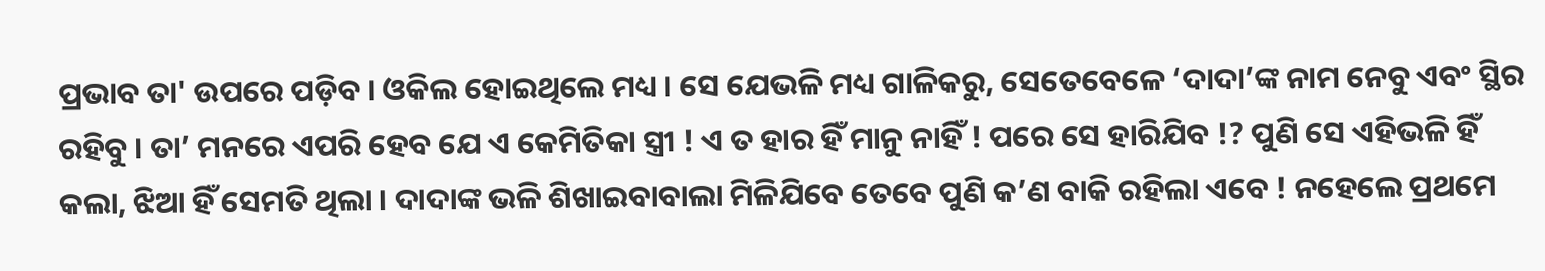ପ୍ରଭାବ ତା' ଉପରେ ପଡ଼ିବ । ଓକିଲ ହୋଇଥିଲେ ମଧ୍ୟ । ସେ ଯେଭଳି ମଧ୍ୟ ଗାଳିକରୁ, ସେତେବେଳେ ‘ଦାଦା’ଙ୍କ ନାମ ନେବୁ ଏବଂ ସ୍ଥିର ରହିବୁ । ତା’ ମନରେ ଏପରି ହେବ ଯେ ଏ କେମିତିକା ସ୍ତ୍ରୀ ! ଏ ତ ହାର ହିଁ ମାନୁ ନାହିଁ ! ପରେ ସେ ହାରିଯିବ !? ପୁଣି ସେ ଏହିଭଳି ହିଁ କଲା, ଝିଆ ହିଁ ସେମତି ଥିଲା । ଦାଦାଙ୍କ ଭଳି ଶିଖାଇବାବାଲା ମିଳିଯିବେ ତେବେ ପୁଣି କ’ଣ ବାକି ରହିଲା ଏବେ ! ନହେଲେ ପ୍ରଥମେ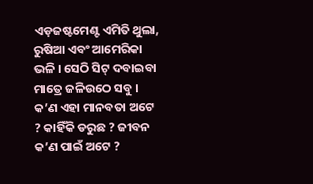ଏଡ଼ଜଷ୍ଟମେଣ୍ଟ ଏମିତି ଥୁଲା, ରୁଷିଆ ଏବଂ ଆମେରିକା ଭଳି । ସେଠି ସିଟ୍ ଦବାଇବା ମାତ୍ରେ ଜଳିଉଠେ ସବୁ । କ’ଣ ଏହା ମାନବତା ଅଟେ ? କାହିଁକି ଡରୁଛ ? ଜୀବନ କ’ଣ ପାଇଁ ଅଟେ ?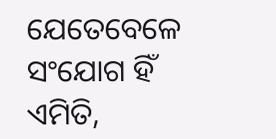ଯେତେବେଳେ ସଂଯୋଗ ହିଁ ଏମିତି,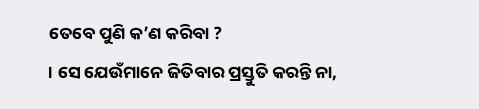ତେବେ ପୁଣି କ’ଣ କରିବା ?
। ସେ ଯେଉଁମାନେ ଜିତିବାର ପ୍ରସ୍ତୁତି କରନ୍ତି ନା,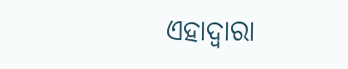ଏହାଦ୍ବାରା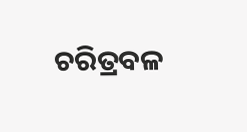ଚରିତ୍ରବଳ